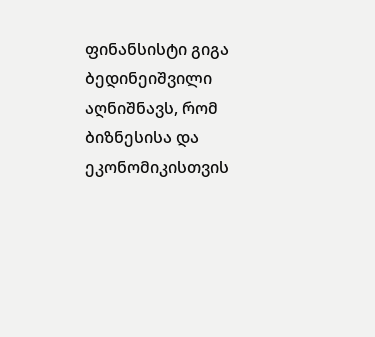ფინანსისტი გიგა ბედინეიშვილი აღნიშნავს, რომ ბიზნესისა და ეკონომიკისთვის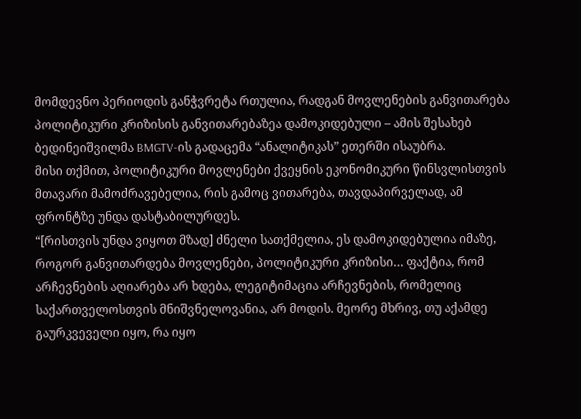მომდევნო პერიოდის განჭვრეტა რთულია, რადგან მოვლენების განვითარება პოლიტიკური კრიზისის განვითარებაზეა დამოკიდებული – ამის შესახებ ბედინეიშვილმა BMGTV-ის გადაცემა “ანალიტიკას” ეთერში ისაუბრა.
მისი თქმით, პოლიტიკური მოვლენები ქვეყნის ეკონომიკური წინსვლისთვის მთავარი მამოძრავებელია, რის გამოც ვითარება, თავდაპირველად, ამ ფრონტზე უნდა დასტაბილურდეს.
“[რისთვის უნდა ვიყოთ მზად] ძნელი სათქმელია, ეს დამოკიდებულია იმაზე, როგორ განვითარდება მოვლენები, პოლიტიკური კრიზისი… ფაქტია, რომ არჩევნების აღიარება არ ხდება, ლეგიტიმაცია არჩევნების, რომელიც საქართველოსთვის მნიშვნელოვანია, არ მოდის. მეორე მხრივ, თუ აქამდე გაურკვეველი იყო, რა იყო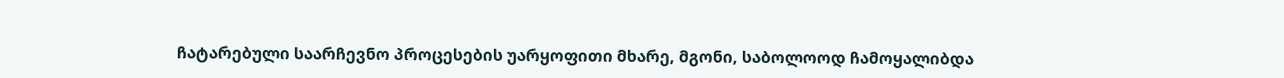ჩატარებული საარჩევნო პროცესების უარყოფითი მხარე, მგონი, საბოლოოდ ჩამოყალიბდა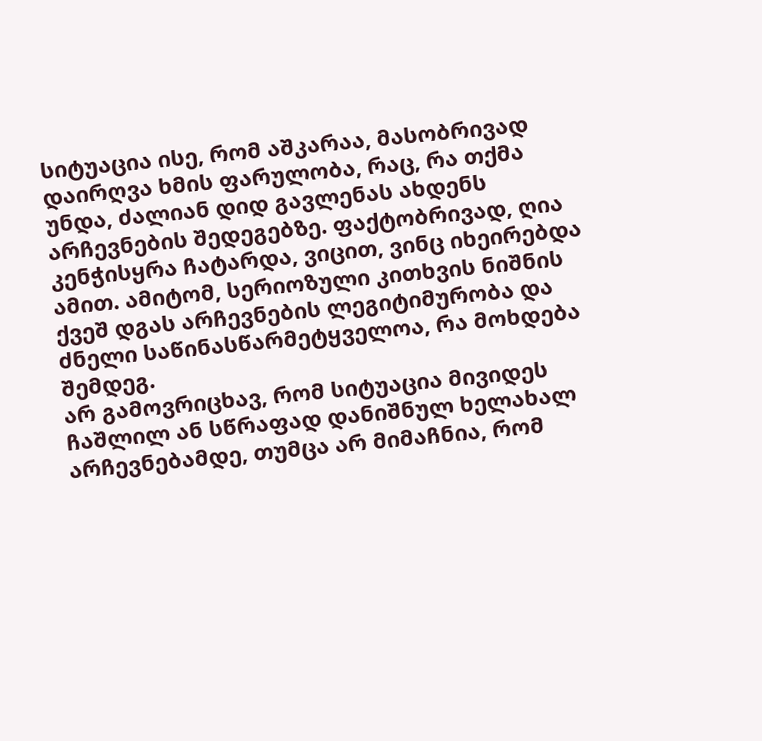სიტუაცია ისე, რომ აშკარაა, მასობრივად დაირღვა ხმის ფარულობა, რაც, რა თქმა უნდა, ძალიან დიდ გავლენას ახდენს არჩევნების შედეგებზე. ფაქტობრივად, ღია კენჭისყრა ჩატარდა, ვიცით, ვინც იხეირებდა ამით. ამიტომ, სერიოზული კითხვის ნიშნის ქვეშ დგას არჩევნების ლეგიტიმურობა და ძნელი საწინასწარმეტყველოა, რა მოხდება შემდეგ.
არ გამოვრიცხავ, რომ სიტუაცია მივიდეს ჩაშლილ ან სწრაფად დანიშნულ ხელახალ არჩევნებამდე, თუმცა არ მიმაჩნია, რომ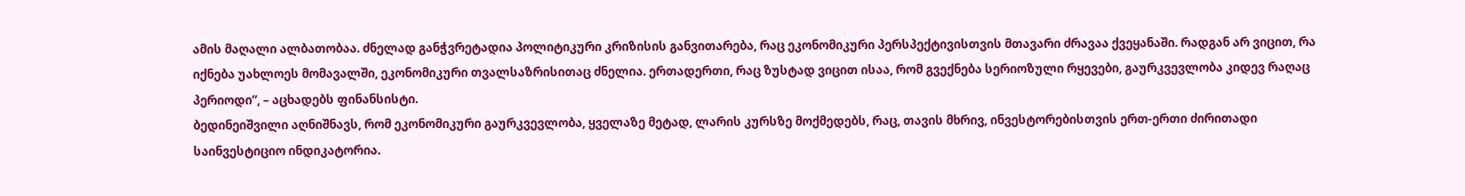ამის მაღალი ალბათობაა. ძნელად განჭვრეტადია პოლიტიკური კრიზისის განვითარება, რაც ეკონომიკური პერსპექტივისთვის მთავარი ძრავაა ქვეყანაში. რადგან არ ვიცით, რა იქნება უახლოეს მომავალში, ეკონომიკური თვალსაზრისითაც ძნელია. ერთადერთი, რაც ზუსტად ვიცით ისაა, რომ გვექნება სერიოზული რყევები, გაურკვევლობა კიდევ რაღაც პერიოდი”, – აცხადებს ფინანსისტი.
ბედინეიშვილი აღნიშნავს, რომ ეკონომიკური გაურკვევლობა, ყველაზე მეტად, ლარის კურსზე მოქმედებს, რაც, თავის მხრივ, ინვესტორებისთვის ერთ-ერთი ძირითადი საინვესტიციო ინდიკატორია.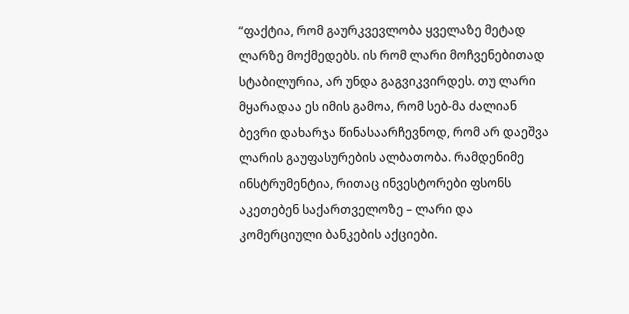“ფაქტია, რომ გაურკვევლობა ყველაზე მეტად ლარზე მოქმედებს. ის რომ ლარი მოჩვენებითად სტაბილურია, არ უნდა გაგვიკვირდეს. თუ ლარი მყარადაა ეს იმის გამოა, რომ სებ-მა ძალიან ბევრი დახარჯა წინასაარჩევნოდ, რომ არ დაეშვა ლარის გაუფასურების ალბათობა. რამდენიმე ინსტრუმენტია, რითაც ინვესტორები ფსონს აკეთებენ საქართველოზე – ლარი და კომერციული ბანკების აქციები.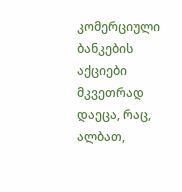კომერციული ბანკების აქციები მკვეთრად დაეცა, რაც, ალბათ,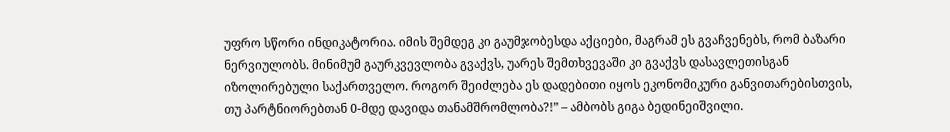უფრო სწორი ინდიკატორია. იმის შემდეგ კი გაუმჯობესდა აქციები, მაგრამ ეს გვაჩვენებს, რომ ბაზარი ნერვიულობს. მინიმუმ გაურკვევლობა გვაქვს, უარეს შემთხვევაში კი გვაქვს დასავლეთისგან იზოლირებული საქართველო. როგორ შეიძლება ეს დადებითი იყოს ეკონომიკური განვითარებისთვის, თუ პარტნიორებთან 0-მდე დავიდა თანამშრომლობა?!” – ამბობს გიგა ბედინეიშვილი.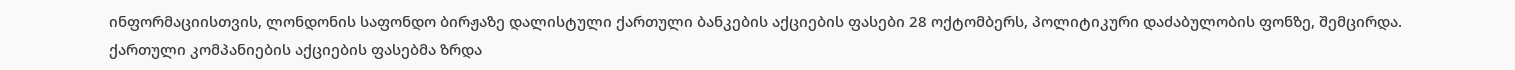ინფორმაციისთვის, ლონდონის საფონდო ბირჟაზე დალისტული ქართული ბანკების აქციების ფასები 28 ოქტომბერს, პოლიტიკური დაძაბულობის ფონზე, შემცირდა. ქართული კომპანიების აქციების ფასებმა ზრდა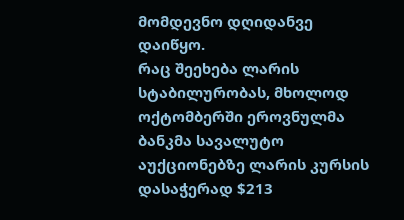მომდევნო დღიდანვე დაიწყო.
რაც შეეხება ლარის სტაბილურობას, მხოლოდ ოქტომბერში ეროვნულმა ბანკმა სავალუტო აუქციონებზე ლარის კურსის დასაჭერად $213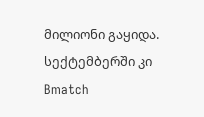მილიონი გაყიდა. სექტემბერში კი Bmatch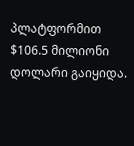პლატფორმით $106.5 მილიონი დოლარი გაიყიდა.